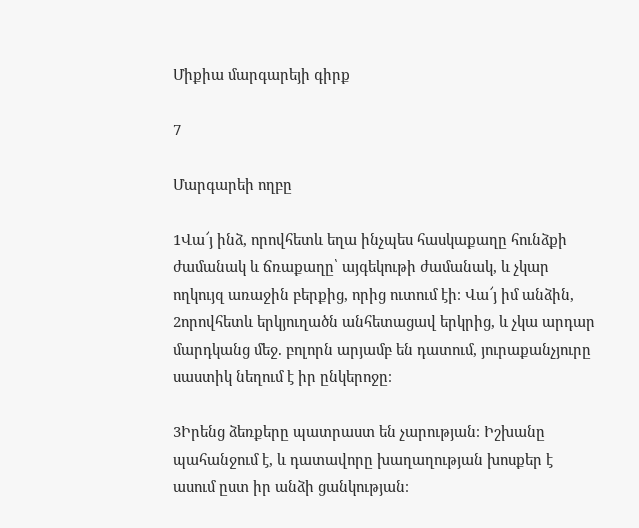Միքիա մարգարեյի գիրք

7

Մարգարեի ողբը

1Վա՜յ ինձ, որովհետև եղա ինչպես հասկաքաղը հունձքի ժամանակ և ճռաքաղը՝ այգեկութի ժամանակ, և չկար ողկույզ առաջին բերքից, որից ուտում էի։ Վա՜յ իմ անձին, 2որովհետև երկյուղածն անհետացավ երկրից, և չկա արդար մարդկանց մեջ. բոլորն արյամբ են դատում, յուրաքանչյուրը սաստիկ նեղում է իր ընկերոջը։

3Իրենց ձեռքերը պատրաստ են չարության։ Իշխանը պահանջում է, և դատավորը խաղաղության խոսքեր է ասում ըստ իր անձի ցանկության։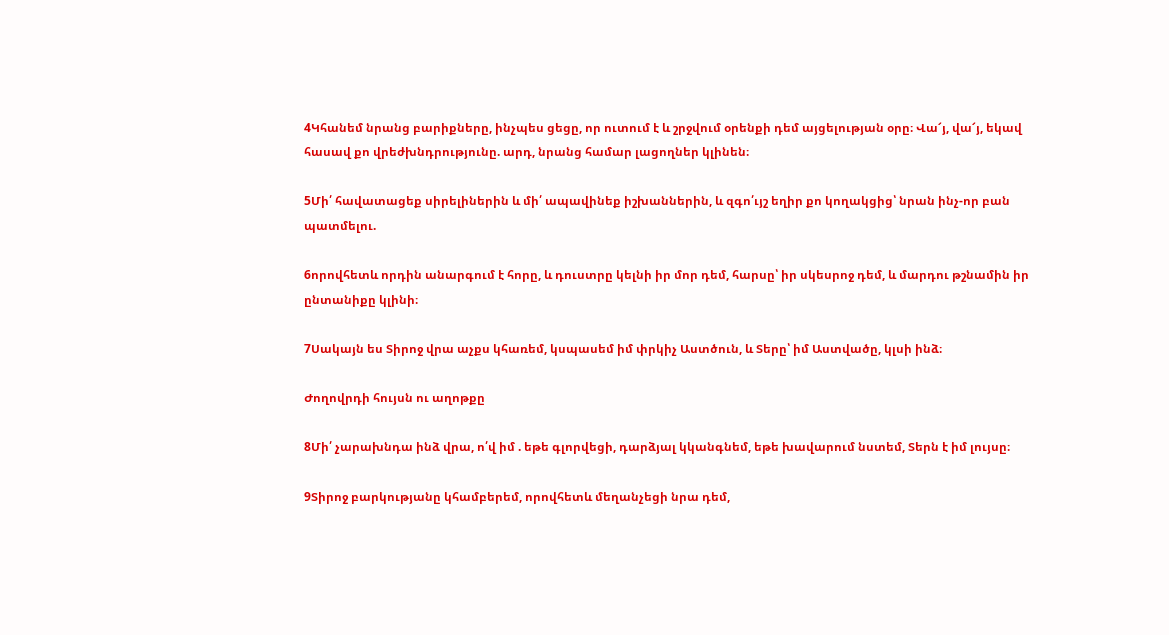4Կհանեմ նրանց բարիքները, ինչպես ցեցը, որ ուտում է և շրջվում օրենքի դեմ այցելության օրը։ Վա՜յ, վա՜յ, եկավ հասավ քո վրեժխնդրությունը. արդ, նրանց համար լացողներ կլինեն։

5Մի՛ հավատացեք սիրելիներին և մի՛ ապավինեք իշխաններին, և զգո՛ւյշ եղիր քո կողակցից՝ նրան ինչ-որ բան պատմելու.

6որովհետև որդին անարգում է հորը, և դուստրը կելնի իր մոր դեմ, հարսը՝ իր սկեսրոջ դեմ, և մարդու թշնամին իր ընտանիքը կլինի։

7Սակայն ես Տիրոջ վրա աչքս կհառեմ, կսպասեմ իմ փրկիչ Աստծուն, և Տերը՝ իմ Աստվածը, կլսի ինձ։

Ժողովրդի հույսն ու աղոթքը

8Մի՛ չարախնդա ինձ վրա, ո՛վ իմ . եթե գլորվեցի, դարձյալ կկանգնեմ, եթե խավարում նստեմ, Տերն է իմ լույսը։

9Տիրոջ բարկությանը կհամբերեմ, որովհետև մեղանչեցի նրա դեմ,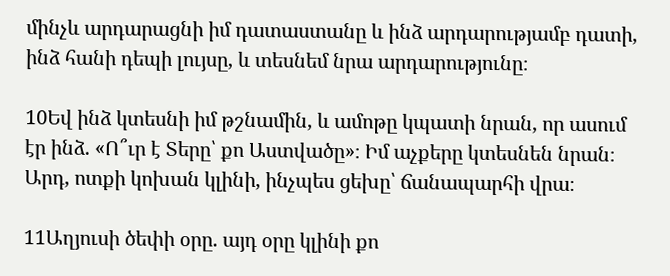մինչև արդարացնի իմ դատաստանը և ինձ արդարությամբ դատի, ինձ հանի դեպի լույսը, և տեսնեմ նրա արդարությունը։

10Եվ ինձ կտեսնի իմ թշնամին, և ամոթը կպատի նրան, որ ասում էր ինձ. «Ո՞ւր է Տերը՝ քո Աստվածը»։ Իմ աչքերը կտեսնեն նրան։ Արդ, ոտքի կոխան կլինի, ինչպես ցեխը՝ ճանապարհի վրա։

11Աղյուսի ծեփի օրը. այդ օրը կլինի քո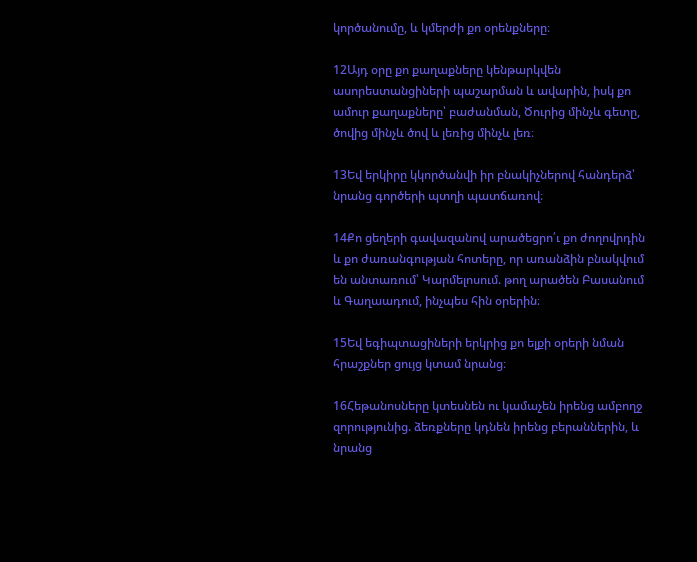կործանումը, և կմերժի քո օրենքները։

12Այդ օրը քո քաղաքները կենթարկվեն ասորեստանցիների պաշարման և ավարին, իսկ քո ամուր քաղաքները՝ բաժանման, Ծուրից մինչև գետը, ծովից մինչև ծով և լեռից մինչև լեռ։

13Եվ երկիրը կկործանվի իր բնակիչներով հանդերձ՝ նրանց գործերի պտղի պատճառով։

14Քո ցեղերի գավազանով արածեցրո՛ւ քո ժողովրդին և քո ժառանգության հոտերը, որ առանձին բնակվում են անտառում՝ Կարմելոսում. թող արածեն Բասանում և Գաղաադում, ինչպես հին օրերին։

15Եվ եգիպտացիների երկրից քո ելքի օրերի նման հրաշքներ ցույց կտամ նրանց։

16Հեթանոսները կտեսնեն ու կամաչեն իրենց ամբողջ զորությունից. ձեռքները կդնեն իրենց բերաններին, և նրանց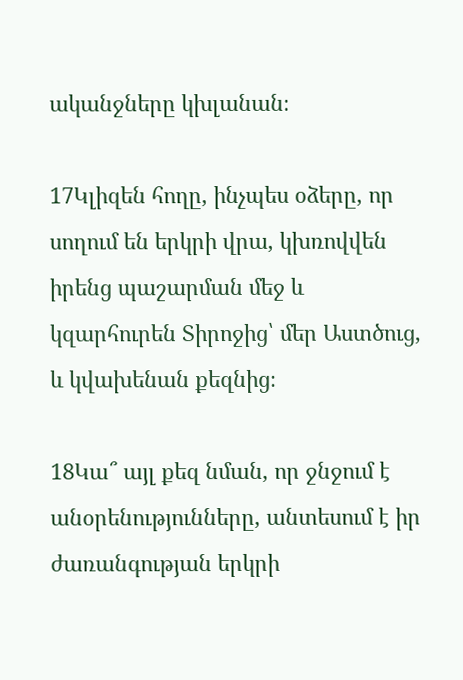ականջները կխլանան։

17Կլիզեն հողը, ինչպես օձերը, որ սողում են երկրի վրա, կխռովվեն իրենց պաշարման մեջ և կզարհուրեն Տիրոջից՝ մեր Աստծուց, և կվախենան քեզնից։

18Կա՞ այլ քեզ նման, որ ջնջում է անօրենությունները, անտեսում է իր ժառանգության երկրի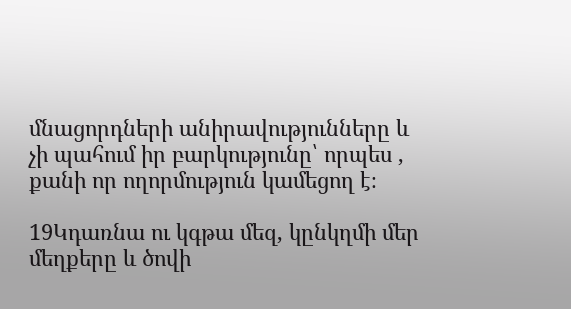մնացորդների անիրավությունները և չի պահում իր բարկությունը՝ որպես , քանի որ ողորմություն կամեցող է։

19Կդառնա ու կգթա մեզ, կընկղմի մեր մեղքերը և ծովի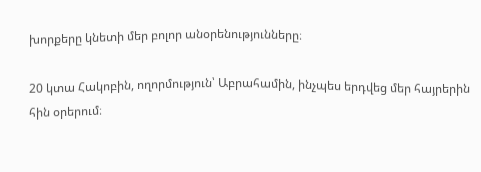խորքերը կնետի մեր բոլոր անօրենությունները։

20 կտա Հակոբին, ողորմություն՝ Աբրահամին, ինչպես երդվեց մեր հայրերին հին օրերում։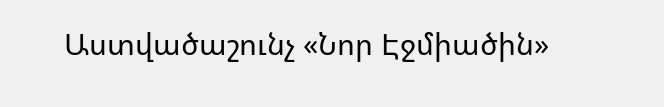Աստվածաշունչ «Նոր Էջմիածին»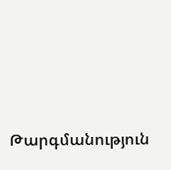Թարգմանություն